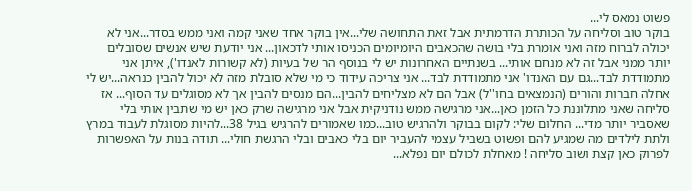פשוט נמאס לי...
בוקר טוב וסליחה על הכותרת הדרמתית אבל זאת התחושה שלי...אין בוקר אחד שאני קמה ואני ממש בסדר...אני לא יכולה לברוח מזה ואני אומרת בלי בושה שהכאבים היומיומים הכניסו אותי לדכאון... אני יודעת שיש אנשים שסובלים יותר ממני אבל זה לא מנחם אותי... בשנתיים האחרונות יש לי בנוסף הר של בעיות (לא קשורות לאנדו'), איתן אני מתמודדת לבד...גם עם האנדו' אני מתמודדת לבד... אני צריכה עידוד כי מי שלא סובלת מזה לא יכול להבין כנראה...יש לי אחלה חברות והורים (הנמצאים בחו''ל) אבל הם לא מצליחים להבין...הם מנסים להבין אך לא מסוגלים עד הסוף... אז סליחה שאני מתלוננת כל הזמן כאן...אני מרגישה ממש נודניקית אבל אני מרגישה שרק כאן יש מי שתבין אותי בלי שאסביר יותר מדי... החלום שלי: לקום בבוקר ולהרגיש טוב...כמו שאמורים להרגיש בגיל 38...להיות מסוגלת לעבוד במרץ ולתת לילדים מה שמגיע להם ופשוט בשביל עצמי להעביר יום בלי כאבים ובלי הרגשת חולי... תודה בנות על האפשרות לפרוק כאן קצת ושוב סליחה ! מאחלת לכולם יום נפלא...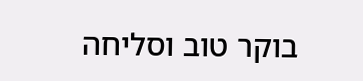בוקר טוב וסליחה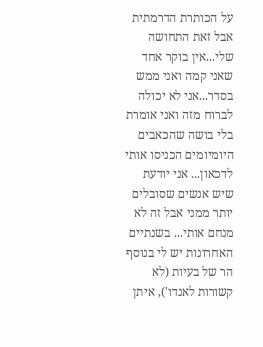על הכותרת הדרמתית אבל זאת התחושה שלי...אין בוקר אחד שאני קמה ואני ממש בסדר...אני לא יכולה לברוח מזה ואני אומרת בלי בושה שהכאבים היומיומים הכניסו אותי לדכאון... אני יודעת שיש אנשים שסובלים יותר ממני אבל זה לא מנחם אותי... בשנתיים האחרונות יש לי בנוסף הר של בעיות (לא קשורות לאנדו'), איתן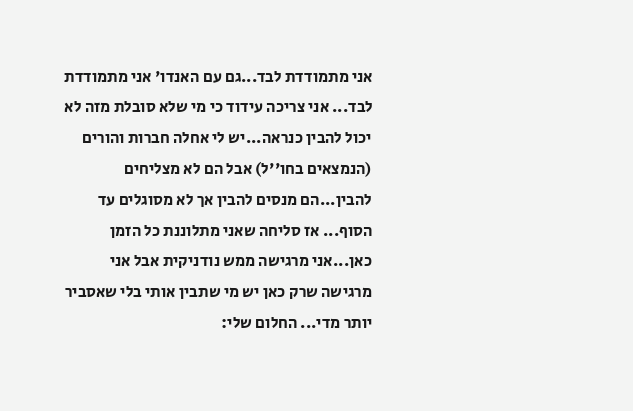אני מתמודדת לבד...גם עם האנדו' אני מתמודדת לבד... אני צריכה עידוד כי מי שלא סובלת מזה לא יכול להבין כנראה...יש לי אחלה חברות והורים (הנמצאים בחו''ל) אבל הם לא מצליחים להבין...הם מנסים להבין אך לא מסוגלים עד הסוף... אז סליחה שאני מתלוננת כל הזמן כאן...אני מרגישה ממש נודניקית אבל אני מרגישה שרק כאן יש מי שתבין אותי בלי שאסביר יותר מדי... החלום שלי: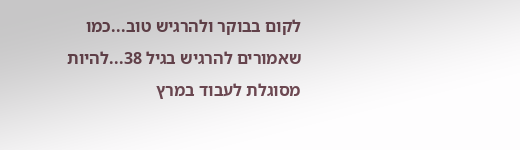לקום בבוקר ולהרגיש טוב...כמו שאמורים להרגיש בגיל 38...להיות מסוגלת לעבוד במרץ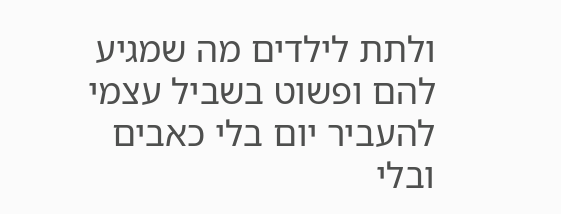ולתת לילדים מה שמגיע להם ופשוט בשביל עצמי להעביר יום בלי כאבים ובלי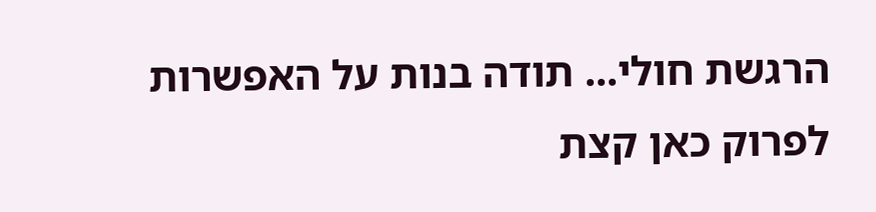הרגשת חולי... תודה בנות על האפשרות לפרוק כאן קצת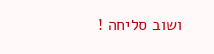ושוב סליחה !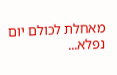מאחלת לכולם יום נפלא...